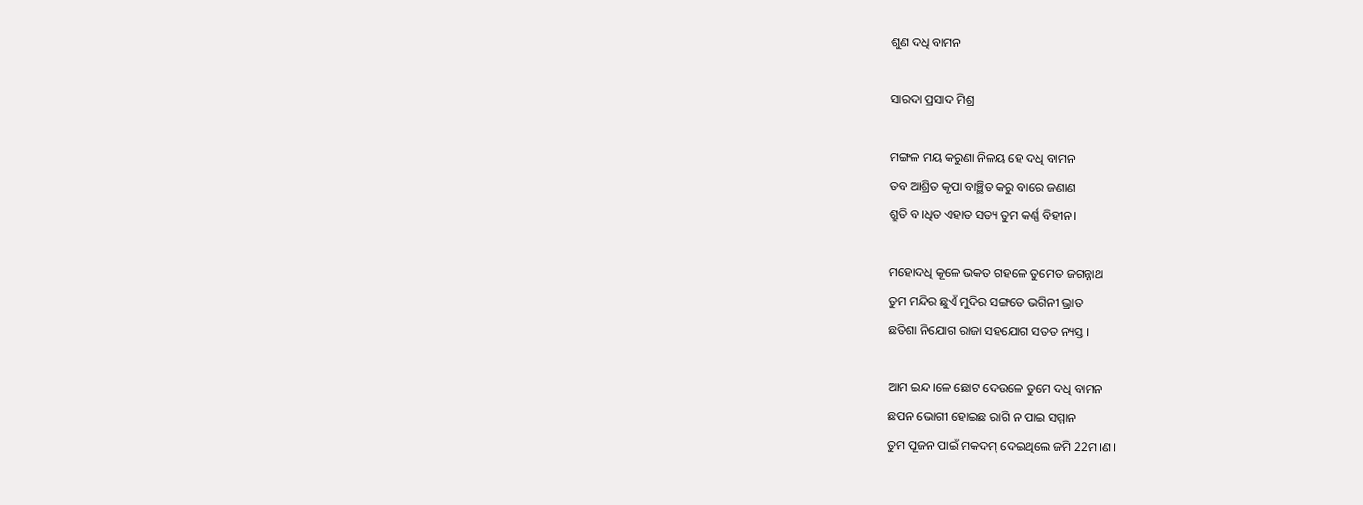ଶୁଣ ଦଧି ବାମନ

ସାରଦା ପ୍ରସାଦ ମିଶ୍ର

ମଙ୍ଗଳ ମୟ କରୁଣା ନିଳୟ ହେ ଦଧି ବାମନ
ତବ ଆଶ୍ରିତ କୃପା ବାଞ୍ଛିତ କରୁ ବାରେ ଜଣାଣ
ଶ୍ରୁତି ବ।ଧିତ ଏହାତ ସତ୍ୟ ତୁମ କର୍ଣ୍ଣ ବିହୀନ।

ମହୋଦଧି କୂଳେ ଭକତ ଗହଳେ ତୁମେତ ଜଗନ୍ନାଥ
ତୁମ ମନ୍ଦିର ଛୁଏଁ ମୁଦିର ସଙ୍ଗତେ ଭଗିନୀ ଭ୍ରାତ
ଛତିଶା ନିଯୋଗ ରାଜା ସହଯୋଗ ସତତ ନ୍ୟସ୍ତ ।

ଆମ ଇନ୍ଦ।ଳେ ଛୋଟ ଦେଉଳେ ତୁମେ ଦଧି ବାମନ
ଛପନ ଭୋଗୀ ହୋଇଛ ରାଗି ନ ପାଇ ସମ୍ମାନ
ତୁମ ପୂଜନ ପାଇଁ ମକଦମ୍ ଦେଇଥିଲେ ଜମି 22ମ।ଣ।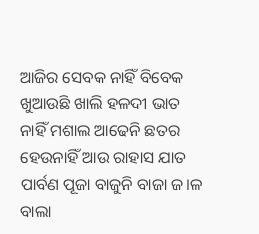ଆଜିର ସେବକ ନାହିଁ ବିବେକ ଖୁଆଉଛି ଖାଲି ହଳଦୀ ଭାତ
ନାହିଁ ମଶାଲ ଆଢେନି ଛତର ହେଉନାହିଁ ଆଉ ରାହାସ ଯାତ
ପାର୍ବଣ ପୂଜା ବାଜୁନି ବାଜା ଜ।ଳ ବାଲା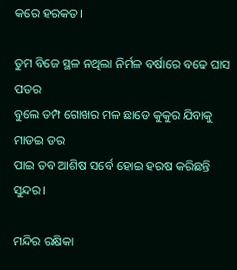କରେ ହରକତ।

ତୁମ ବିଜେ ସ୍ଥଳ ନଥିଲା ନିର୍ମଳ ବର୍ଷାରେ ବଢେ ଘାସ ପତର
ବୁଲେ ତମ୍ପ ଗୋଖର ମଳ ଛାଡେ କୁକୁର ଯିବାକୁ ମାଡଇ ଡର
ପାଇ ତବ ଆଶିଷ ସର୍ବେ ହୋଇ ହରଷ କରିଛନ୍ତି ସୁନ୍ଦର।

ମନ୍ଦିର ରକ୍ଷିକା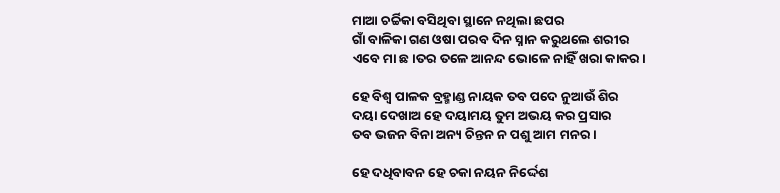ମାଆ ଚର୍ଚ୍ଚିକା ବସିଥିବା ସ୍ଥାନେ ନଥିଲା ଛପର
ଗାଁ ବାଳିକା ଗଣ ଓଷା ପରବ ଦିନ ସ୍ନାନ କରୁଥଲେ ଶରୀର
ଏବେ ମା ଛ।ତର ତଳେ ଆନନ୍ଦ ଭୋଳେ ନାହିଁ ଖରା କାକର।

ହେ ବିଶ୍ଵ ପାଳକ ବ୍ରହ୍ମାଣ୍ଡ ନାୟକ ତବ ପଦେ ନୁଆଉଁ ଶିର
ଦୟା ଦେଖାଅ ହେ ଦୟାମୟ ତୁମ ଅଭୟ କର ପ୍ରସାର
ତବ ଭଜନ ବିନା ଅନ୍ୟ ଚିନ୍ତନ ନ ପଶୁ ଆମ ମନର ।

ହେ ଦଧିବାବନ ହେ ଚକା ନୟନ ନିର୍ଦ୍ଦେଶ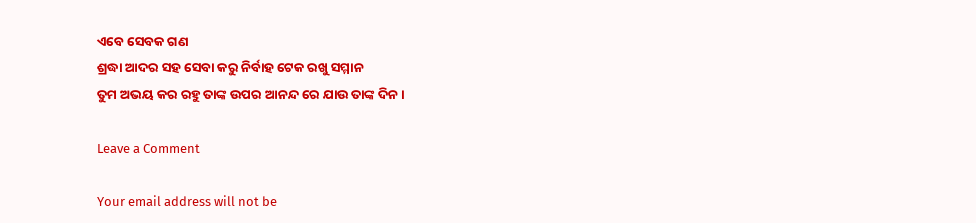ଏବେ ସେବକ ଗଣ
ଶ୍ରଦ୍ଧା ଆଦର ସହ ସେବା କରୁ ନିର୍ବାହ ଟେକ ରଖୁ ସମ୍ମାନ
ତୁମ ଅଭୟ କର ରହୁ ତାଙ୍କ ଉପର ଆନନ୍ଦ ରେ ଯାଉ ତାଙ୍କ ଦିନ।

Leave a Comment

Your email address will not be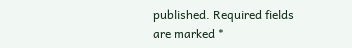published. Required fields are marked *